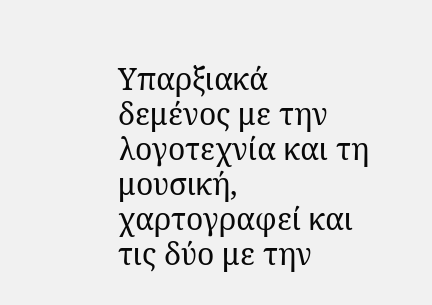Υπαρξιακά δεμένος με την λογοτεχνία και τη μουσική, χαρτογραφεί και τις δύο με την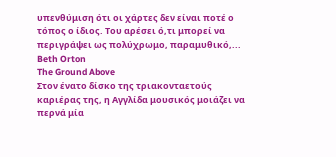υπενθύμιση ότι οι χάρτες δεν είναι ποτέ ο τόπος ο ίδιος. Του αρέσει ό,τι μπορεί να περιγράψει ως πολύχρωμο, παραμυθικό,...
Beth Orton
The Ground Above
Στον ένατο δίσκο της τριακονταετούς καριέρας της, η Αγγλίδα μουσικός μοιάζει να περνά μία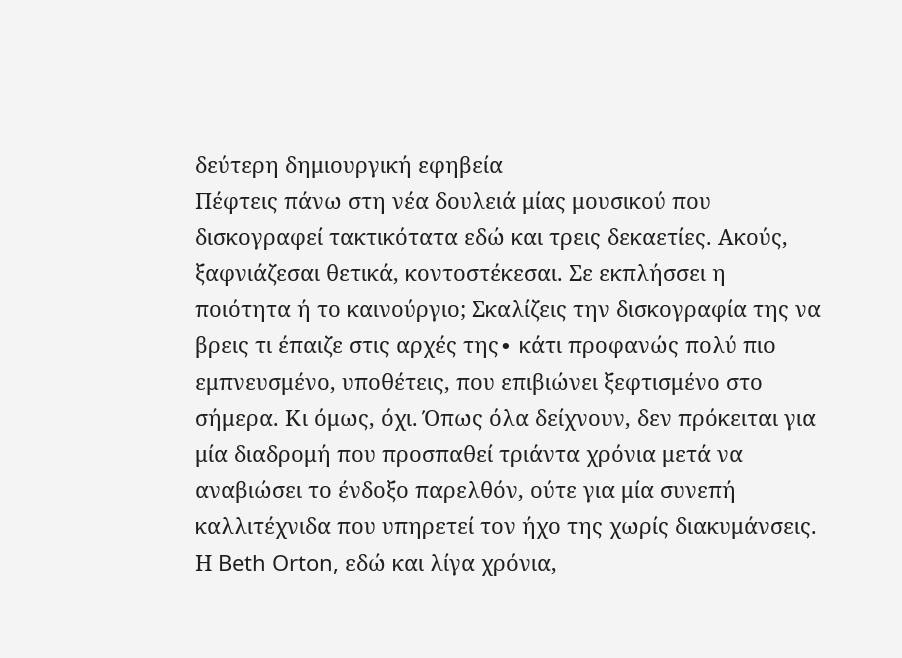δεύτερη δημιουργική εφηβεία
Πέφτεις πάνω στη νέα δουλειά μίας μουσικού που δισκογραφεί τακτικότατα εδώ και τρεις δεκαετίες. Ακούς, ξαφνιάζεσαι θετικά, κοντοστέκεσαι. Σε εκπλήσσει η ποιότητα ή το καινούργιο; Σκαλίζεις την δισκογραφία της να βρεις τι έπαιζε στις αρχές της∙ κάτι προφανώς πολύ πιο εμπνευσμένο, υποθέτεις, που επιβιώνει ξεφτισμένο στο σήμερα. Κι όμως, όχι. Όπως όλα δείχνουν, δεν πρόκειται για μία διαδρομή που προσπαθεί τριάντα χρόνια μετά να αναβιώσει το ένδοξο παρελθόν, ούτε για μία συνεπή καλλιτέχνιδα που υπηρετεί τον ήχο της χωρίς διακυμάνσεις. Η Beth Orton, εδώ και λίγα χρόνια,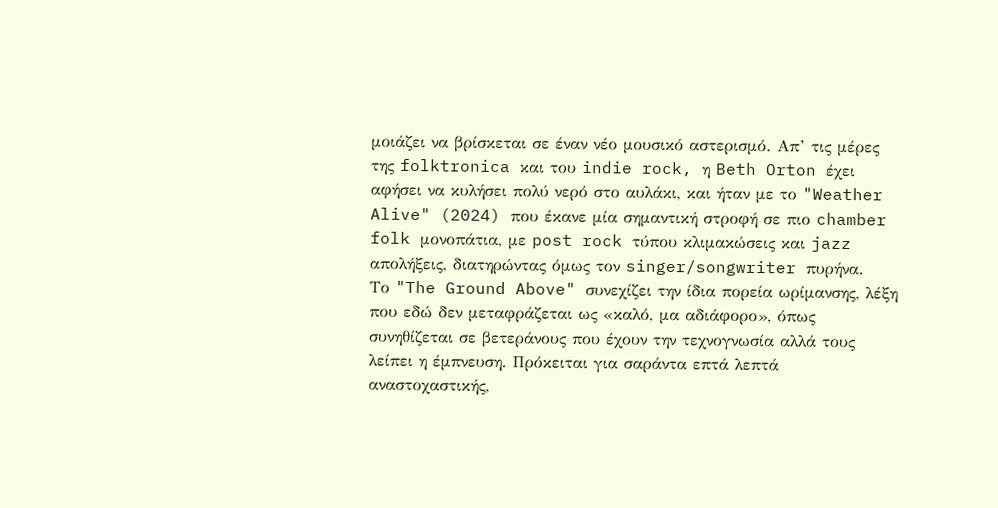μοιάζει να βρίσκεται σε έναν νέο μουσικό αστερισμό. Απ’ τις μέρες της folktronica και του indie rock, η Beth Orton έχει αφήσει να κυλήσει πολύ νερό στο αυλάκι, και ήταν με το "Weather Alive" (2024) που έκανε μία σημαντική στροφή σε πιο chamber folk μονοπάτια, με post rock τύπου κλιμακώσεις και jazz απολήξεις, διατηρώντας όμως τον singer/songwriter πυρήνα.
Το "The Ground Above" συνεχίζει την ίδια πορεία ωρίμανσης, λέξη που εδώ δεν μεταφράζεται ως «καλό, μα αδιάφορο», όπως συνηθίζεται σε βετεράνους που έχουν την τεχνογνωσία αλλά τους λείπει η έμπνευση. Πρόκειται για σαράντα επτά λεπτά αναστοχαστικής,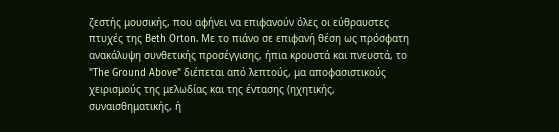ζεστής μουσικής, που αφήνει να επιφανούν όλες οι εύθραυστες πτυχές της Beth Orton. Με το πιάνο σε επιφανή θέση ως πρόσφατη ανακάλυψη συνθετικής προσέγγισης, ήπια κρουστά και πνευστά, το "The Ground Above" διέπεται από λεπτούς, μα αποφασιστικούς χειρισμούς της μελωδίας και της έντασης (ηχητικής, συναισθηματικής, ή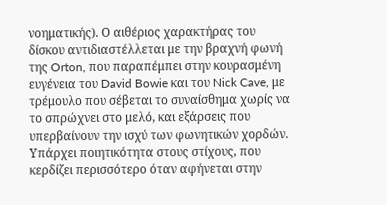νοηματικής). Ο αιθέριος χαρακτήρας του δίσκου αντιδιαστέλλεται με την βραχνή φωνή της Orton, που παραπέμπει στην κουρασμένη ευγένεια του David Bowie και του Nick Cave, με τρέμουλο που σέβεται το συναίσθημα χωρίς να το σπρώχνει στο μελό, και εξάρσεις που υπερβαίνουν την ισχύ των φωνητικών χορδών.
Υπάρχει ποιητικότητα στους στίχους, που κερδίζει περισσότερο όταν αφήνεται στην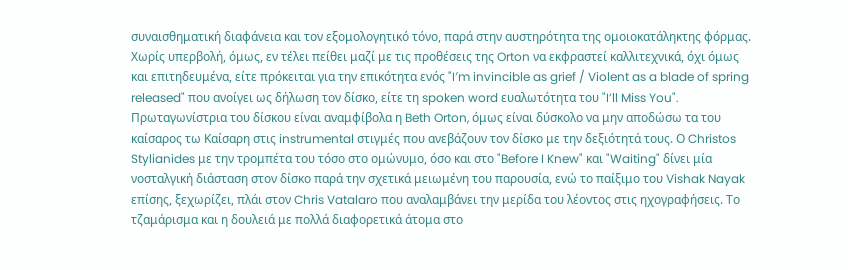συναισθηματική διαφάνεια και τον εξομολογητικό τόνο, παρά στην αυστηρότητα της ομοιοκατάληκτης φόρμας. Χωρίς υπερβολή, όμως, εν τέλει πείθει μαζί με τις προθέσεις της Orton να εκφραστεί καλλιτεχνικά, όχι όμως και επιτηδευμένα, είτε πρόκειται για την επικότητα ενός "I′m invincible as grief / Violent as a blade of spring released" που ανοίγει ως δήλωση τον δίσκο, είτε τη spoken word ευαλωτότητα του "I’ll Miss You".
Πρωταγωνίστρια του δίσκου είναι αναμφίβολα η Beth Orton, όμως είναι δύσκολο να μην αποδώσω τα του καίσαρος τω Καίσαρη στις instrumental στιγμές που ανεβάζουν τον δίσκο με την δεξιότητά τους. Ο Christos Stylianides με την τρομπέτα του τόσο στο ομώνυμο, όσο και στο "Before I Knew" και "Waiting" δίνει μία νοσταλγική διάσταση στον δίσκο παρά την σχετικά μειωμένη του παρουσία, ενώ το παίξιμο του Vishak Nayak επίσης, ξεχωρίζει, πλάι στον Chris Vatalaro που αναλαμβάνει την μερίδα του λέοντος στις ηχογραφήσεις. Το τζαμάρισμα και η δουλειά με πολλά διαφορετικά άτομα στο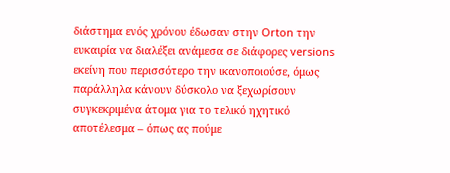διάστημα ενός χρόνου έδωσαν στην Orton την ευκαιρία να διαλέξει ανάμεσα σε διάφορες versions εκείνη που περισσότερο την ικανοποιούσε, όμως παράλληλα κάνουν δύσκολο να ξεχωρίσουν συγκεκριμένα άτομα για το τελικό ηχητικό αποτέλεσμα – όπως ας πούμε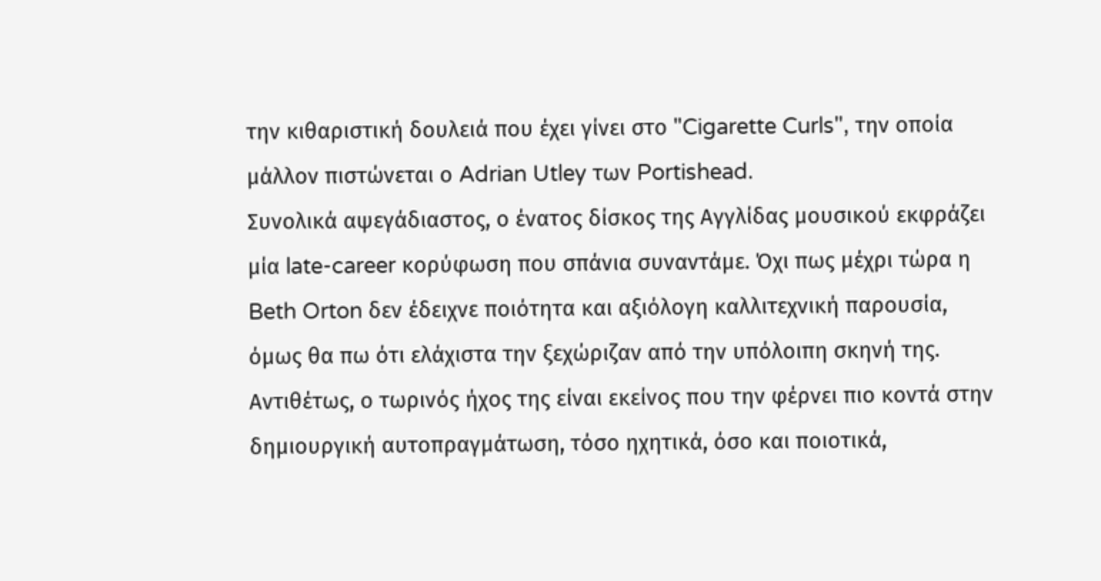την κιθαριστική δουλειά που έχει γίνει στο "Cigarette Curls", την οποία μάλλον πιστώνεται ο Adrian Utley των Portishead.
Συνολικά αψεγάδιαστος, ο ένατος δίσκος της Αγγλίδας μουσικού εκφράζει μία late-career κορύφωση που σπάνια συναντάμε. Όχι πως μέχρι τώρα η Beth Orton δεν έδειχνε ποιότητα και αξιόλογη καλλιτεχνική παρουσία, όμως θα πω ότι ελάχιστα την ξεχώριζαν από την υπόλοιπη σκηνή της. Αντιθέτως, ο τωρινός ήχος της είναι εκείνος που την φέρνει πιο κοντά στην δημιουργική αυτοπραγμάτωση, τόσο ηχητικά, όσο και ποιοτικά,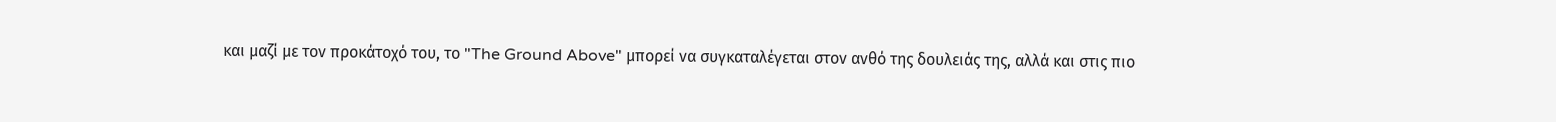και μαζί με τον προκάτοχό του, το "The Ground Above" μπορεί να συγκαταλέγεται στον ανθό της δουλειάς της, αλλά και στις πιο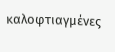καλοφτιαγμένες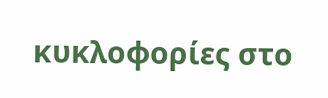κυκλοφορίες στο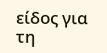είδος για τη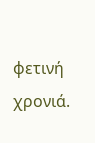φετινή χρονιά.